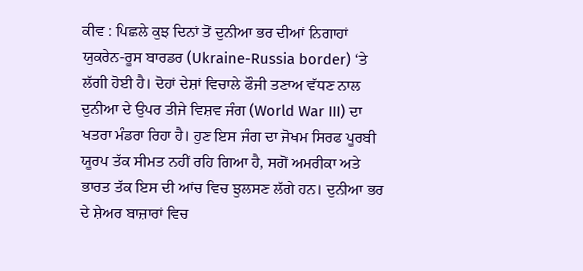ਕੀਵ : ਪਿਛਲੇ ਕੁਝ ਦਿਨਾਂ ਤੋਂ ਦੁਨੀਆ ਭਰ ਦੀਆਂ ਨਿਗਾਹਾਂ ਯੁਕਰੇਨ-ਰੂਸ ਬਾਰਡਰ (Ukraine-Russia border) ‘ਤੇ ਲੱਗੀ ਹੋਈ ਹੈ। ਦੋਹਾਂ ਦੇਸ਼ਾਂ ਵਿਚਾਲੇ ਫੌਜੀ ਤਣਾਅ ਵੱਧਣ ਨਾਲ ਦੁਨੀਆ ਦੇ ਉਪਰ ਤੀਜੇ ਵਿਸ਼ਵ ਜੰਗ (World War III) ਦਾ ਖਤਰਾ ਮੰਡਰਾ ਰਿਹਾ ਹੈ। ਹੁਣ ਇਸ ਜੰਗ ਦਾ ਜੋਖਮ ਸਿਰਫ ਪੂਰਬੀ ਯੂਰਪ ਤੱਕ ਸੀਮਤ ਨਹੀਂ ਰਹਿ ਗਿਆ ਹੈ, ਸਗੋਂ ਅਮਰੀਕਾ ਅਤੇ ਭਾਰਤ ਤੱਕ ਇਸ ਦੀ ਆਂਚ ਵਿਚ ਝੁਲਸਣ ਲੱਗੇ ਹਨ। ਦੁਨੀਆ ਭਰ ਦੇ ਸ਼ੇਅਰ ਬਾਜ਼ਾਰਾਂ ਵਿਚ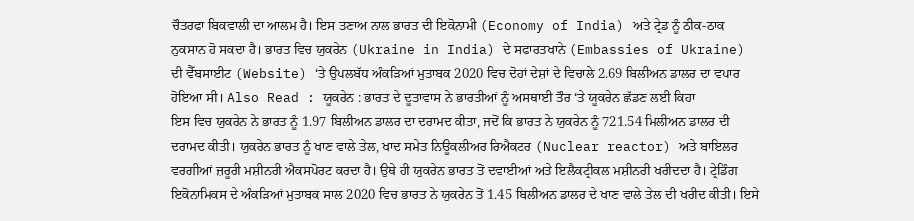ਚੌਤਰਫਾ ਬਿਕਵਾਲੀ ਦਾ ਆਲਮ ਹੈ। ਇਸ ਤਣਾਅ ਨਾਲ ਭਾਰਤ ਦੀ ਇਕੋਨਾਮੀ (Economy of India) ਅਤੇ ਟ੍ਰੇਡ ਨੂੰ ਠੀਕ-ਠਾਕ ਨੁਕਸਾਨ ਹੋ ਸਕਦਾ ਹੈ। ਭਾਰਤ ਵਿਚ ਯੁਕਰੇਨ (Ukraine in India) ਦੇ ਸਫਾਰਤਖਾਨੇ (Embassies of Ukraine) ਦੀ ਵੈੱਬਸਾਈਟ (Website) ‘ਤੇ ਉਪਲਬੱਧ ਅੰਕੜਿਆਂ ਮੁਤਾਬਕ 2020 ਵਿਚ ਦੋਹਾਂ ਦੇਸ਼ਾਂ ਦੇ ਵਿਚਾਲੇ 2.69 ਬਿਲੀਅਨ ਡਾਲਰ ਦਾ ਵਪਾਰ ਹੋਇਆ ਸੀ। Also Read : ਯੂਕਰੇਨ : ਭਾਰਤ ਦੇ ਦੂਤਾਵਾਸ ਨੇ ਭਾਰਤੀਆਂ ਨੂੰ ਅਸਥਾਈ ਤੌਰ ‘ਤੇ ਯੂਕਰੇਨ ਛੱਡਣ ਲਈ ਕਿਹਾ
ਇਸ ਵਿਚ ਯੁਕਰੇਨ ਨੇ ਭਾਰਤ ਨੂੰ 1.97 ਬਿਲੀਅਨ ਡਾਲਰ ਦਾ ਦਰਾਮਦ ਕੀਤਾ, ਜਦੋਂ ਕਿ ਭਾਰਤ ਨੇ ਯੁਕਰੇਨ ਨੂੰ 721.54 ਮਿਲੀਅਨ ਡਾਲਰ ਦੀ ਦਰਾਮਦ ਕੀਤੀ। ਯੁਕਰੇਨ ਭਾਰਤ ਨੂੰ ਖਾਣ ਵਾਲੇ ਤੇਲ, ਖਾਦ ਸਮੇਤ ਨਿਊਕਲੀਅਰ ਰਿਐਕਟਰ (Nuclear reactor) ਅਤੇ ਬਾਇਲਰ ਵਰਗੀਆਂ ਜ਼ਰੂਰੀ ਮਸ਼ੀਨਰੀ ਐਕਸਪੋਰਟ ਕਰਦਾ ਹੈ। ਉਥੇ ਹੀ ਯੁਕਰੇਨ ਭਾਰਤ ਤੋਂ ਦਵਾਈਆਂ ਅਤੇ ਇਲੈਕਟ੍ਰੀਕਲ ਮਸ਼ੀਨਰੀ ਖਰੀਦਦਾ ਹੈ। ਟ੍ਰੇਡਿੰਗ ਇਕੋਨਾਮਿਕਸ ਦੇ ਅੰਕੜਿਆਂ ਮੁਤਾਬਕ ਸਾਲ 2020 ਵਿਚ ਭਾਰਤ ਨੇ ਯੁਕਰੇਨ ਤੋਂ 1.45 ਬਿਲੀਅਨ ਡਾਲਰ ਦੇ ਖਾਣ ਵਾਲੇ ਤੇਲ ਦੀ ਖਰੀਦ ਕੀਤੀ। ਇਸੇ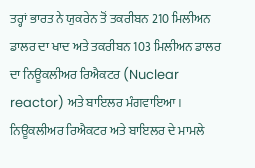ਤਰ੍ਹਾਂ ਭਾਰਤ ਨੇ ਯੁਕਰੇਨ ਤੋਂ ਤਕਰੀਬਨ 210 ਮਿਲੀਅਨ ਡਾਲਰ ਦਾ ਖਾਦ ਅਤੇ ਤਕਰੀਬਨ 103 ਮਿਲੀਅਨ ਡਾਲਰ ਦਾ ਨਿਊਕਲੀਅਰ ਰਿਐਕਟਰ (Nuclear reactor) ਅਤੇ ਬਾਇਲਰ ਮੰਗਵਾਇਆ। ਨਿਊਕਲੀਅਰ ਰਿਐਕਟਰ ਅਤੇ ਬਾਇਲਰ ਦੇ ਮਾਮਲੇ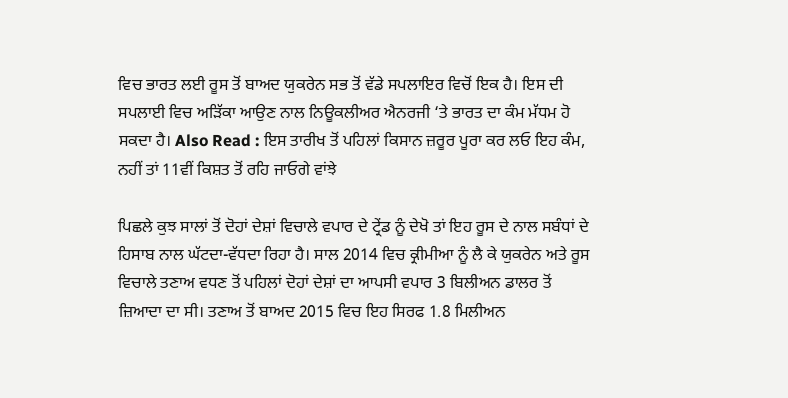ਵਿਚ ਭਾਰਤ ਲਈ ਰੂਸ ਤੋਂ ਬਾਅਦ ਯੁਕਰੇਨ ਸਭ ਤੋਂ ਵੱਡੇ ਸਪਲਾਇਰ ਵਿਚੋਂ ਇਕ ਹੈ। ਇਸ ਦੀ ਸਪਲਾਈ ਵਿਚ ਅੜਿੱਕਾ ਆਉਣ ਨਾਲ ਨਿਊਕਲੀਅਰ ਐਨਰਜੀ ‘ਤੇ ਭਾਰਤ ਦਾ ਕੰਮ ਮੱਧਮ ਹੋ ਸਕਦਾ ਹੈ। Also Read : ਇਸ ਤਾਰੀਖ ਤੋਂ ਪਹਿਲਾਂ ਕਿਸਾਨ ਜ਼ਰੂਰ ਪੂਰਾ ਕਰ ਲਓ ਇਹ ਕੰਮ, ਨਹੀਂ ਤਾਂ 11ਵੀਂ ਕਿਸ਼ਤ ਤੋਂ ਰਹਿ ਜਾਓਗੇ ਵਾਂਝੇ

ਪਿਛਲੇ ਕੁਝ ਸਾਲਾਂ ਤੋਂ ਦੋਹਾਂ ਦੇਸ਼ਾਂ ਵਿਚਾਲੇ ਵਪਾਰ ਦੇ ਟ੍ਰੇਂਡ ਨੂੰ ਦੇਖੋ ਤਾਂ ਇਹ ਰੂਸ ਦੇ ਨਾਲ ਸਬੰਧਾਂ ਦੇ ਹਿਸਾਬ ਨਾਲ ਘੱਟਦਾ-ਵੱਧਦਾ ਰਿਹਾ ਹੈ। ਸਾਲ 2014 ਵਿਚ ਕ੍ਰੀਮੀਆ ਨੂੰ ਲੈ ਕੇ ਯੁਕਰੇਨ ਅਤੇ ਰੂਸ ਵਿਚਾਲੇ ਤਣਾਅ ਵਧਣ ਤੋਂ ਪਹਿਲਾਂ ਦੋਹਾਂ ਦੇਸ਼ਾਂ ਦਾ ਆਪਸੀ ਵਪਾਰ 3 ਬਿਲੀਅਨ ਡਾਲਰ ਤੋਂ ਜ਼ਿਆਦਾ ਦਾ ਸੀ। ਤਣਾਅ ਤੋਂ ਬਾਅਦ 2015 ਵਿਚ ਇਹ ਸਿਰਫ 1.8 ਮਿਲੀਅਨ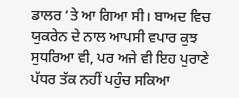ਡਾਲਰ ‘ਤੇ ਆ ਗਿਆ ਸੀ। ਬਾਅਦ ਵਿਚ ਯੁਕਰੇਨ ਦੇ ਨਾਲ ਆਪਸੀ ਵਪਾਰ ਕੁਝ ਸੁਧਰਿਆ ਵੀ, ਪਰ ਅਜੇ ਵੀ ਇਹ ਪੁਰਾਣੇ ਪੱਧਰ ਤੱਕ ਨਹੀਂ ਪਹੁੰਚ ਸਕਿਆ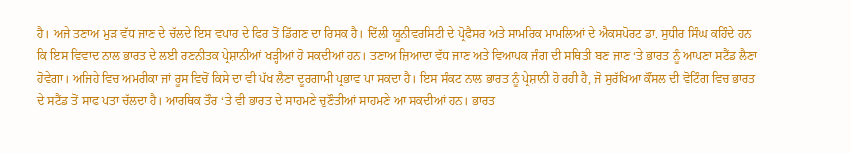ਹੈ। ਅਜੇ ਤਣਾਅ ਮੁੜ ਵੱਧ ਜਾਣ ਦੇ ਚੱਲਦੇ ਇਸ ਵਪਾਰ ਦੇ ਫਿਰ ਤੋਂ ਡਿੱਗਣ ਦਾ ਰਿਸਕ ਹੈ। ਦਿੱਲੀ ਯੂਨੀਵਰਸਿਟੀ ਦੇ ਪ੍ਰੋਫੈਸਰ ਅਤੇ ਸਾਮਰਿਕ ਮਾਮਲਿਆਂ ਦੇ ਐਕਸਪੋਰਟ ਡਾ. ਸੁਧੀਰ ਸਿੰਘ ਕਹਿੰਦੇ ਹਨ ਕਿ ਇਸ ਵਿਵਾਦ ਨਾਲ ਭਾਰਤ ਦੇ ਲਈ ਰਣਨੀਤਕ ਪ੍ਰੇਸ਼ਾਨੀਆਂ ਖੜ੍ਹੀਆਂ ਹੋ ਸਕਦੀਆਂ ਹਨ। ਤਣਾਅ ਜ਼ਿਆਦਾ ਵੱਧ ਜਾਣ ਅਤੇ ਵਿਆਪਕ ਜੰਗ ਦੀ ਸਥਿਤੀ ਬਣ ਜਾਣ ‘ਤੇ ਭਾਰਤ ਨੂੰ ਆਪਣਾ ਸਟੈਂਡ ਲੈਣਾ ਹੋਵੇਗਾ। ਅਜਿਹੇ ਵਿਚ ਅਮਰੀਕਾ ਜਾਂ ਰੂਸ ਵਿਚੋਂ ਕਿਸੇ ਦਾ ਵੀ ਪੱਖ ਲੈਣਾ ਦੂਰਗਾਮੀ ਪ੍ਰਭਾਵ ਪਾ ਸਕਦਾ ਹੈ। ਇਸ ਸੰਕਟ ਨਾਲ ਭਾਰਤ ਨੂੰ ਪ੍ਰੇਸ਼ਾਨੀ ਹੋ ਰਹੀ ਹੈ, ਜੋ ਸੁਰੱਖਿਆ ਕੌਂਸਲ ਦੀ ਵੋਟਿੰਗ ਵਿਚ ਭਾਰਤ ਦੇ ਸਟੈਂਡ ਤੋਂ ਸਾਫ ਪਤਾ ਚੱਲਦਾ ਹੈ। ਆਰਥਿਕ ਤੌਰ ‘ਤੇ ਵੀ ਭਾਰਤ ਦੇ ਸਾਹਮਣੇ ਚੁਣੌਤੀਆਂ ਸਾਹਮਣੇ ਆ ਸਕਦੀਆਂ ਹਨ। ਭਾਰਤ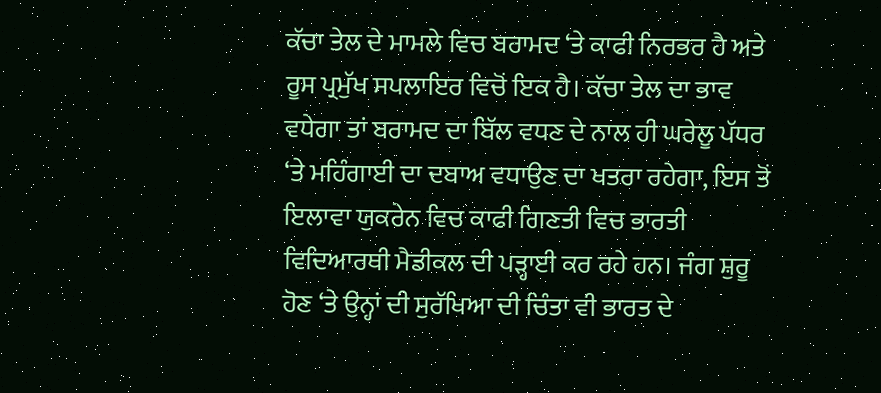ਕੱਚਾ ਤੇਲ ਦੇ ਮਾਮਲੇ ਵਿਚ ਬਰਾਮਦ ‘ਤੇ ਕਾਫੀ ਨਿਰਭਰ ਹੈ ਅਤੇ ਰੂਸ ਪ੍ਰਮੁੱਖ ਸਪਲਾਇਰ ਵਿਚੋਂ ਇਕ ਹੈ। ਕੱਚਾ ਤੇਲ ਦਾ ਭਾਵ ਵਧੇਗਾ ਤਾਂ ਬਰਾਮਦ ਦਾ ਬਿੱਲ ਵਧਣ ਦੇ ਨਾਲ ਹੀ ਘਰੇਲੂ ਪੱਧਰ ‘ਤੇ ਮਹਿੰਗਾਈ ਦਾ ਦਬਾਅ ਵਧਾਉਣ ਦਾ ਖਤਰਾ ਰਹੇਗਾ, ਇਸ ਤੋਂ ਇਲਾਵਾ ਯੁਕਰੇਨ ਵਿਚ ਕਾਫੀ ਗਿਣਤੀ ਵਿਚ ਭਾਰਤੀ ਵਿਦਿਆਰਥੀ ਮੈਡੀਕਲ ਦੀ ਪੜ੍ਹਾਈ ਕਰ ਰਹੇ ਹਨ। ਜੰਗ ਸ਼ੁਰੂ ਹੋਣ ‘ਤੇ ਉਨ੍ਹਾਂ ਦੀ ਸੁਰੱਖਿਆ ਦੀ ਚਿੰਤਾ ਵੀ ਭਾਰਤ ਦੇ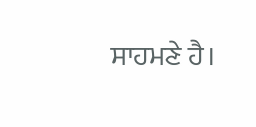ਸਾਹਮਣੇ ਹੈ।